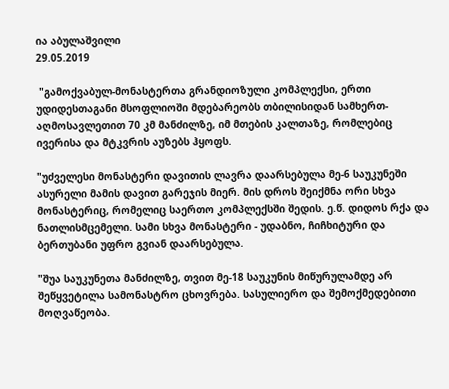ია აბულაშვილი
29.05.2019

 "გამოქვაბულ-მონასტერთა გრანდიოზული კომპლექსი, ერთი უდიდესთაგანი მსოფლიოში მდებარეობს თბილისიდან სამხერთ-აღმოსავლეთით 70 კმ მანძილზე, იმ მთების კალთაზე, რომლებიც ივერისა და მტკვრის აუზებს ჰყოფს.

"უძველესი მონასტერი დავითის ლავრა დაარსებულა მე-6 საუკუნეში ასურელი მამის დავით გარეჯის მიერ. მის დროს შეიქმნა ორი სხვა მონასტერიც, რომელიც საერთო კომპლექსში შედის. ე.წ. დიდოს რქა და ნათლისმცემელი. სამი სხვა მონასტერი - უდაბნო, ჩიჩხიტური და ბერთუბანი უფრო გვიან დაარსებულა.

"შუა საუკუნეთა მანძილზე, თვით მე-18 საუკუნის მიწურულამდე არ შეწყვეტილა სამონასტრო ცხოვრება. სასულიერო და შემოქმედებითი მოღვაწეობა.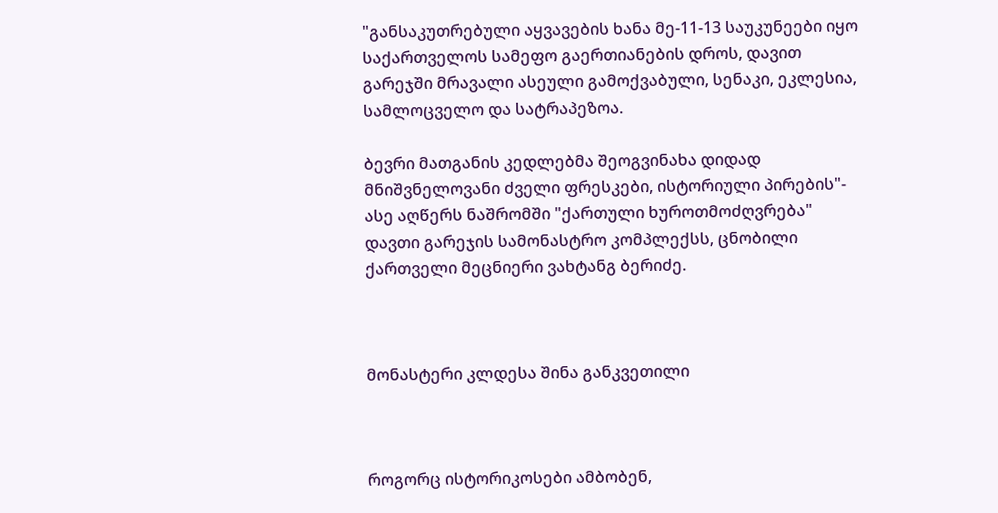"განსაკუთრებული აყვავების ხანა მე-11-13 საუკუნეები იყო საქართველოს სამეფო გაერთიანების დროს, დავით გარეჯში მრავალი ასეული გამოქვაბული, სენაკი, ეკლესია, სამლოცველო და სატრაპეზოა.

ბევრი მათგანის კედლებმა შეოგვინახა დიდად მნიშვნელოვანი ძველი ფრესკები, ისტორიული პირების"- ასე აღწერს ნაშრომში "ქართული ხუროთმოძღვრება" დავთი გარეჯის სამონასტრო კომპლექსს, ცნობილი ქართველი მეცნიერი ვახტანგ ბერიძე.



მონასტერი კლდესა შინა განკვეთილი



როგორც ისტორიკოსები ამბობენ,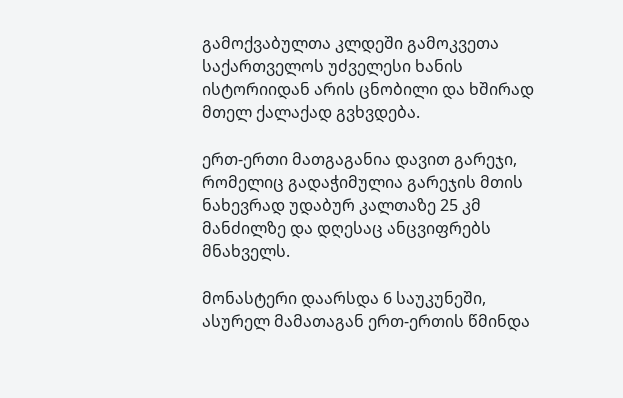გამოქვაბულთა კლდეში გამოკვეთა საქართველოს უძველესი ხანის ისტორიიდან არის ცნობილი და ხშირად მთელ ქალაქად გვხვდება.

ერთ-ერთი მათგაგანია დავით გარეჯი, რომელიც გადაჭიმულია გარეჯის მთის ნახევრად უდაბურ კალთაზე 25 კმ მანძილზე და დღესაც ანცვიფრებს მნახველს.

მონასტერი დაარსდა 6 საუკუნეში, ასურელ მამათაგან ერთ-ერთის წმინდა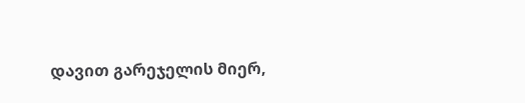დავით გარეჯელის მიერ,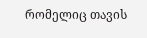რომელიც თავის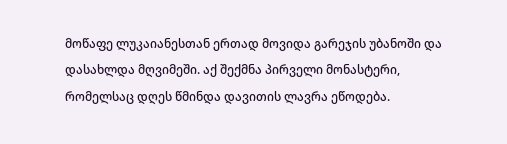მოწაფე ლუკაიანესთან ერთად მოვიდა გარეჯის უბანოში და დასახლდა მღვიმეში. აქ შექმნა პირველი მონასტერი, რომელსაც დღეს წმინდა დავითის ლავრა ეწოდება.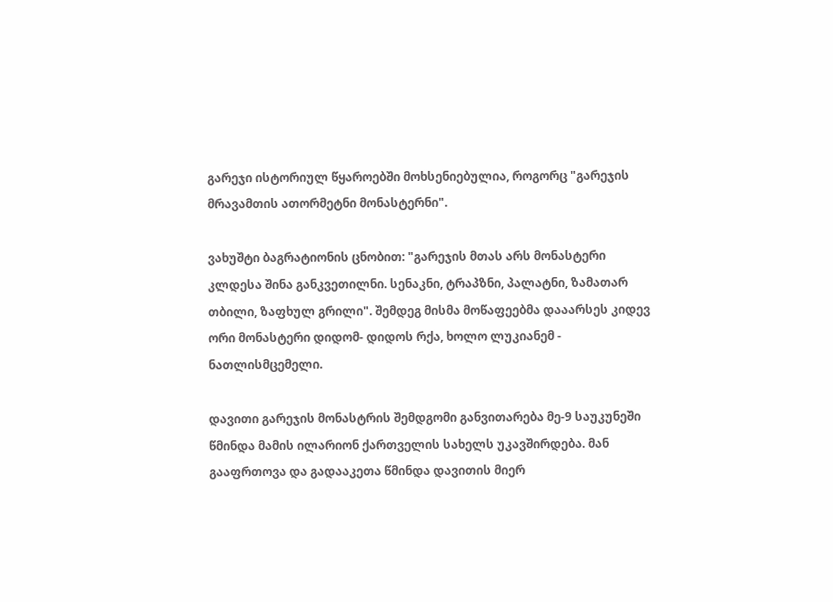გარეჯი ისტორიულ წყაროებში მოხსენიებულია, როგორც "გარეჯის მრავამთის ათორმეტნი მონასტერნი".

ვახუშტი ბაგრატიონის ცნობით: "გარეჯის მთას არს მონასტერი კლდესა შინა განკვეთილნი. სენაკნი, ტრაპზნი, პალატნი, ზამათარ თბილი, ზაფხულ გრილი". შემდეგ მისმა მოწაფეებმა დააარსეს კიდევ ორი მონასტერი დიდომ- დიდოს რქა, ხოლო ლუკიანემ - ნათლისმცემელი.

დავითი გარეჯის მონასტრის შემდგომი განვითარება მე-9 საუკუნეში წმინდა მამის ილარიონ ქართველის სახელს უკავშირდება. მან გააფრთოვა და გადააკეთა წმინდა დავითის მიერ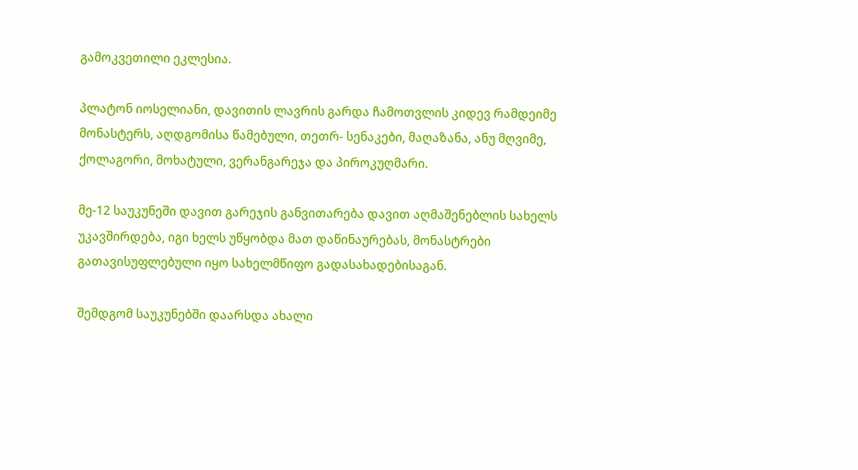გამოკვეთილი ეკლესია.

პლატონ იოსელიანი, დავითის ლავრის გარდა ჩამოთვლის კიდევ რამდეიმე მონასტერს, აღდგომისა წამებული, თეთრ- სენაკები, მაღაზანა, ანუ მღვიმე, ქოლაგორი, მოხატული, ვერანგარეჯა და პიროკუღმარი.

მე-12 საუკუნეში დავით გარეჯის განვითარება დავით აღმაშენებლის სახელს უკავშირდება, იგი ხელს უწყობდა მათ დაწინაურებას, მონასტრები გათავისუფლებული იყო სახელმწიფო გადასახადებისაგან.

შემდგომ საუკუნებში დაარსდა ახალი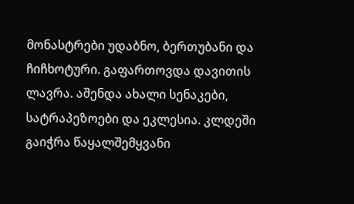მონასტრები უდაბნო, ბერთუბანი და ჩიჩხოტური. გაფართოვდა დავითის ლავრა. აშენდა ახალი სენაკები, სატრაპეზოები და ეკლესია. კლდეში გაიჭრა წაყალშემყვანი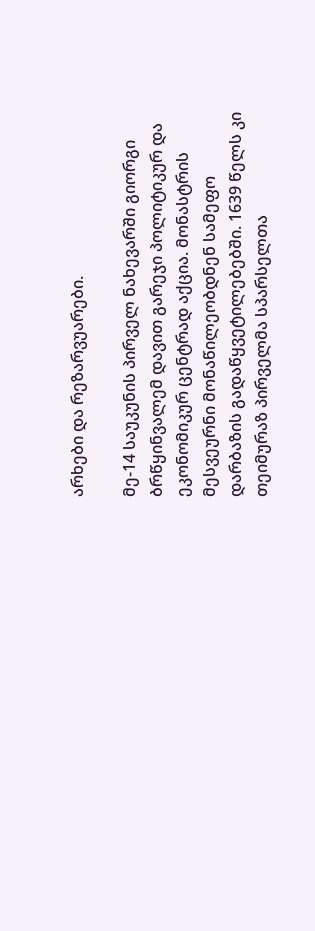არხები და რეზარვუარები.

მე-14 საუკუნის პირველ ნახევარში გიორგი ბრწყინვალემ დავით გარეჯი პოლიტიკურ და ეკონომიკურ ცენტრად აქცია. მონასტრის მესვეურნი მონაწილეობდნენ სამეფო დარბაზის გადაწყვეტილებებში. 1639 წელს კი თეიმურაზ პირველმა სპარსელთა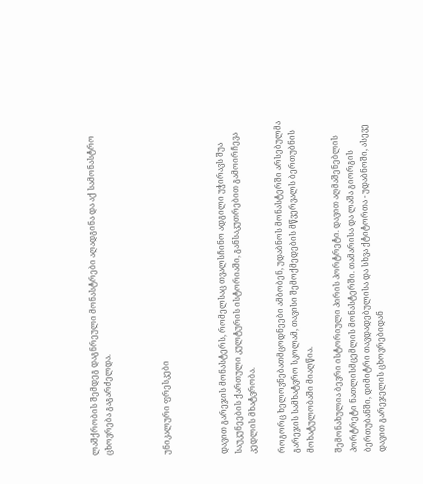ლაშქრობის შემდეგ დაგნრეული მონასტრები აღადგინა და აქ სამონასტრო ცხოვრება გაგარძელდა.



უნიკალური ფრესკები



დავით გარეჯის მონასტერს, რომელსაც თვალსჩინო ადგილი უჭირავს შუა საუკუნეების ქართული კულტურის ისტორიაში, განსაკუთრებით გამოირჩევა კედლის მხატვრობა.

როგორც ხელოვნებათმცოდნეები ამბობენ, უდაბნოს მონასტერში არსებულმა გარეჯის სამხატვრო სკოლამ, თავისი შემოქმედების მწვერვალს ბერთუბნის მოხატულობაში მიაღწია.

შემონახულია ბევრი ისტორიული პირის პორტრეტი. დავით აღმაშენებლის პორტრეტი ნათლისმცემლის მონასტერში. თამარისა და ლაშა გიორგის ბერთუბანში, დიმიტრი თავდადებულისა და სხვა ქტიტორთა - უდაბნოში, ასევე დავით გარეჯელის ცხოვრებიდან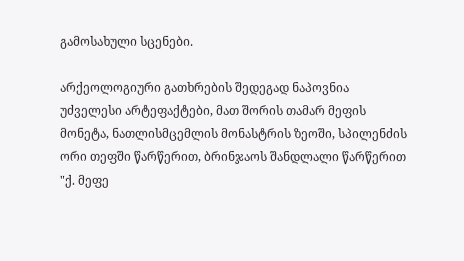გამოსახული სცენები.

არქეოლოგიური გათხრების შედეგად ნაპოვნია უძველესი არტეფაქტები, მათ შორის თამარ მეფის მონეტა, ნათლისმცემლის მონასტრის ზეოში, სპილენძის ორი თეფში წარწერით, ბრინჯაოს შანდლალი წარწერით "ქ. მეფე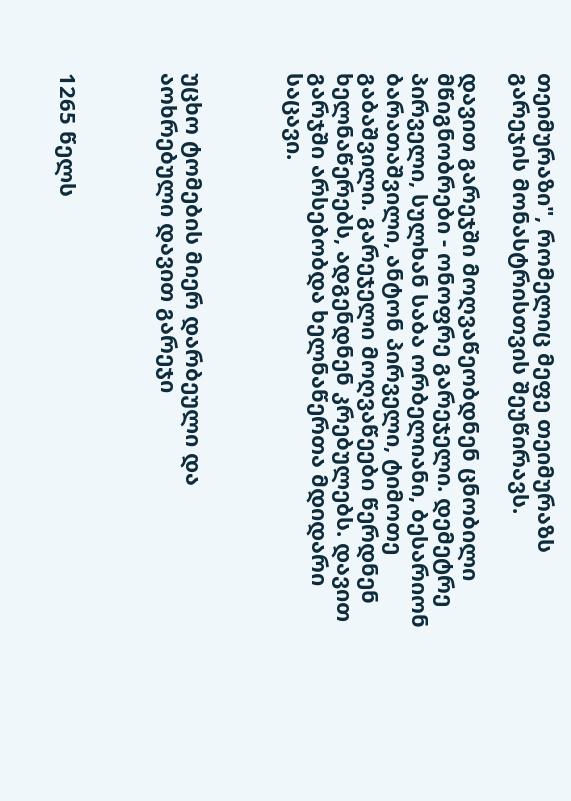თეიმურაზი", რომელიც მეფე თეიმურაზს გარეჯის მონასტრისთვის შეუწირავს.

დავით გარეჯში მოღვაწეობდნენ ცნობილი მწიგნობრები - ონოფრე გარეჯელი. დემეტრე პირველი, სულხან საბა ორბელიანი, ბესარიონ ბარათაშვილი, ანტონ პირველი, ტიმოთე გაბაშვილი. გარეჯელი მოღვაწეები წერდნენ ხელნაწერებს, ადგენდნენ კრებულებს. დავით გარჯში არსებობდა ხელნაწერთა მდიდარი საცავი.



უცხო ტომების მიერ დარბეული და აოხრებული დავით გარეჯი



1265 წელს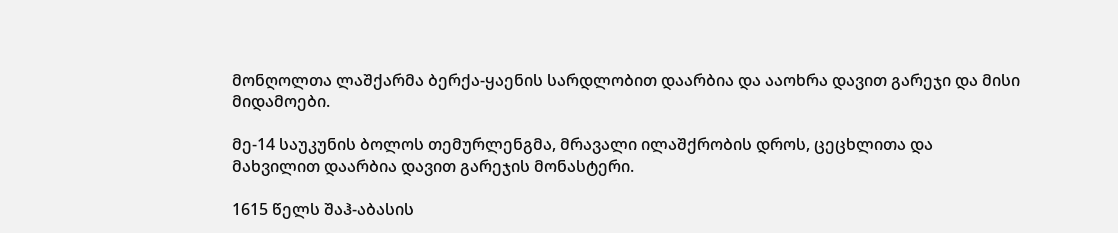მონღოლთა ლაშქარმა ბერქა-ყაენის სარდლობით დაარბია და ააოხრა დავით გარეჯი და მისი მიდამოები.

მე-14 საუკუნის ბოლოს თემურლენგმა, მრავალი ილაშქრობის დროს, ცეცხლითა და მახვილით დაარბია დავით გარეჯის მონასტერი.

1615 წელს შაჰ-აბასის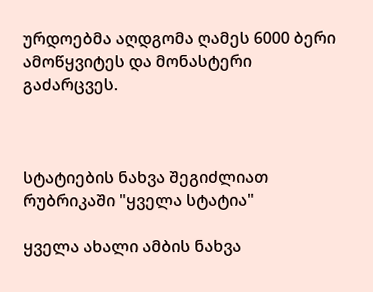ურდოებმა აღდგომა ღამეს 6000 ბერი ამოწყვიტეს და მონასტერი გაძარცვეს.



სტატიების ნახვა შეგიძლიათ რუბრიკაში "ყველა სტატია"

ყველა ახალი ამბის ნახვა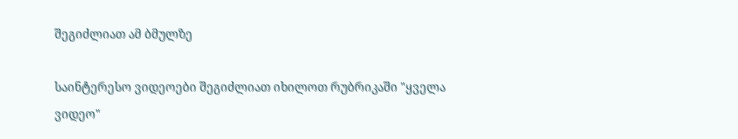შეგიძლიათ ამ ბმულზე

საინტერესო ვიდეოები შეგიძლიათ იხილოთ რუბრიკაში "ყველა ვიდეო"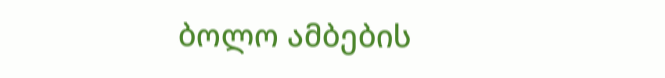ბოლო ამბების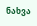ნახვა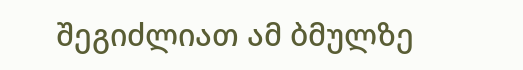შეგიძლიათ ამ ბმულზე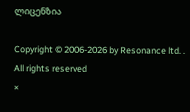ლიცენზია

Copyright © 2006-2026 by Resonance ltd. . All rights reserved
×